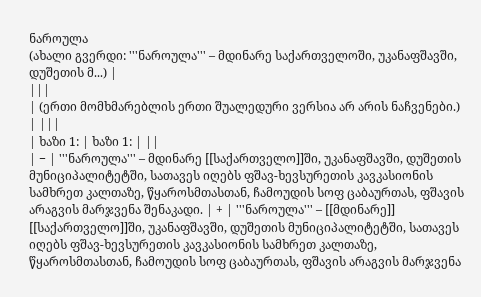ნაროულა
(ახალი გვერდი: '''ნაროულა''' – მდინარე საქართველოში, უკანაფშავში, დუშეთის მ...) |
|||
| (ერთი მომხმარებლის ერთი შუალედური ვერსია არ არის ნაჩვენები.) | |||
| ხაზი 1: | ხაზი 1: | ||
| − | '''ნაროულა''' – მდინარე [[საქართველო]]ში, უკანაფშავში, დუშეთის მუნიციპალიტეტში, სათავეს იღებს ფშავ-ხევსურეთის კავკასიონის სამხრეთ კალთაზე, წყაროსმთასთან, ჩამოუდის სოფ ცაბაურთას, ფშავის არაგვის მარჯვენა შენაკადი. | + | '''ნაროულა''' – [[მდინარე]] [[საქართველო]]ში, უკანაფშავში, დუშეთის მუნიციპალიტეტში, სათავეს იღებს ფშავ-ხევსურეთის კავკასიონის სამხრეთ კალთაზე, წყაროსმთასთან, ჩამოუდის სოფ ცაბაურთას, ფშავის არაგვის მარჯვენა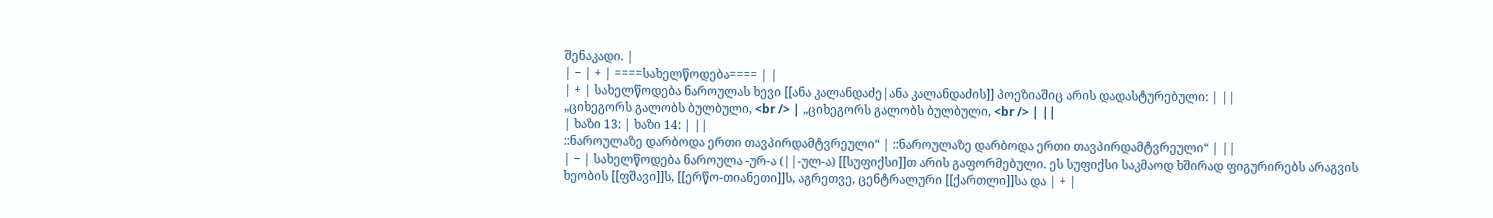შენაკადი. |
| − | + | ====სახელწოდება==== | |
| + | სახელწოდება ნაროულას ხევი [[ანა კალანდაძე|ანა კალანდაძის]] პოეზიაშიც არის დადასტურებული: | ||
„ციხეგორს გალობს ბულბული, <br /> | „ციხეგორს გალობს ბულბული, <br /> | ||
| ხაზი 13: | ხაზი 14: | ||
::ნაროულაზე დარბოდა ერთი თავპირდამტვრეული“ | ::ნაროულაზე დარბოდა ერთი თავპირდამტვრეული“ | ||
| − | სახელწოდება ნაროულა -ურ-ა (||-ულ-ა) [[სუფიქსი]]თ არის გაფორმებული. ეს სუფიქსი საკმაოდ ხშირად ფიგურირებს არაგვის ხეობის [[ფშავი]]ს, [[ერწო-თიანეთი]]ს, აგრეთვე, ცენტრალური [[ქართლი]]სა და | + |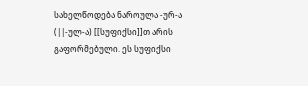სახელწოდება ნაროულა -ურ-ა (||-ულ-ა) [[სუფიქსი]]თ არის გაფორმებული. ეს სუფიქსი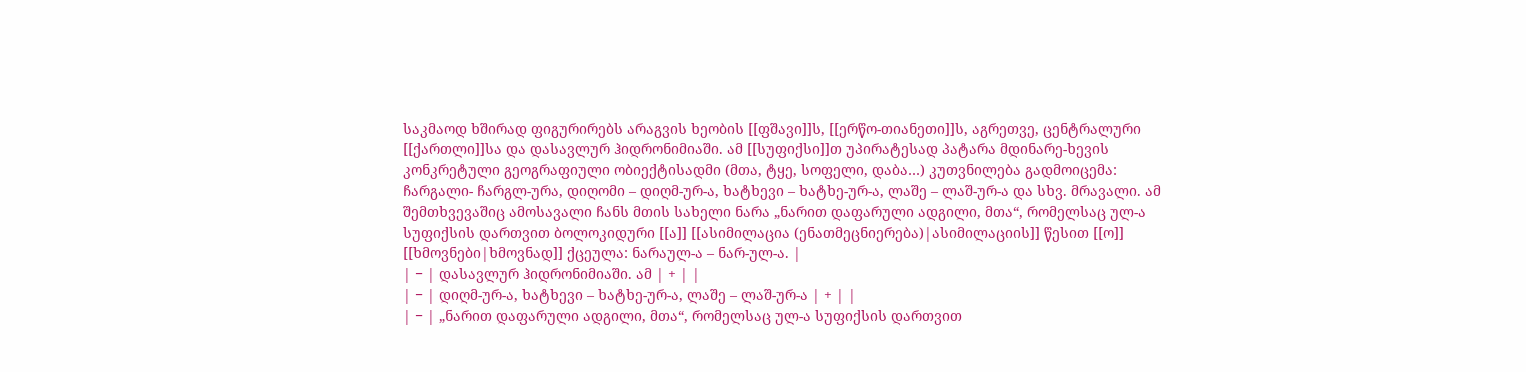საკმაოდ ხშირად ფიგურირებს არაგვის ხეობის [[ფშავი]]ს, [[ერწო-თიანეთი]]ს, აგრეთვე, ცენტრალური [[ქართლი]]სა და დასავლურ ჰიდრონიმიაში. ამ [[სუფიქსი]]თ უპირატესად პატარა მდინარე-ხევის კონკრეტული გეოგრაფიული ობიექტისადმი (მთა, ტყე, სოფელი, დაბა…) კუთვნილება გადმოიცემა: ჩარგალი- ჩარგლ-ურა, დიღომი – დიღმ-ურ-ა, ხატხევი – ხატხე-ურ-ა, ლაშე – ლაშ-ურ-ა და სხვ. მრავალი. ამ შემთხვევაშიც ამოსავალი ჩანს მთის სახელი ნარა „ნარით დაფარული ადგილი, მთა“, რომელსაც ულ-ა სუფიქსის დართვით ბოლოკიდური [[ა]] [[ასიმილაცია (ენათმეცნიერება)|ასიმილაციის]] წესით [[ო]] [[ხმოვნები|ხმოვნად]] ქცეულა: ნარაულ-ა – ნარ-ულ-ა. |
| − | დასავლურ ჰიდრონიმიაში. ამ | + | |
| − | დიღმ-ურ-ა, ხატხევი – ხატხე-ურ-ა, ლაშე – ლაშ-ურ-ა | + | |
| − | „ნარით დაფარული ადგილი, მთა“, რომელსაც ულ-ა სუფიქსის დართვით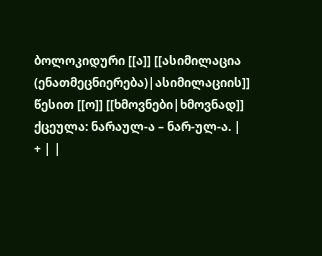ბოლოკიდური [[ა]] [[ასიმილაცია (ენათმეცნიერება)|ასიმილაციის]] წესით [[ო]] [[ხმოვნები|ხმოვნად]] ქცეულა: ნარაულ-ა – ნარ-ულ-ა. | + | |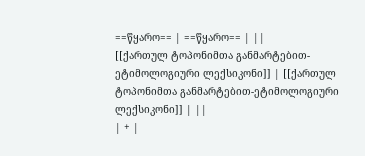==წყარო== | ==წყარო== | ||
[[ქართულ ტოპონიმთა განმარტებით-ეტიმოლოგიური ლექსიკონი]] | [[ქართულ ტოპონიმთა განმარტებით-ეტიმოლოგიური ლექსიკონი]] | ||
| + |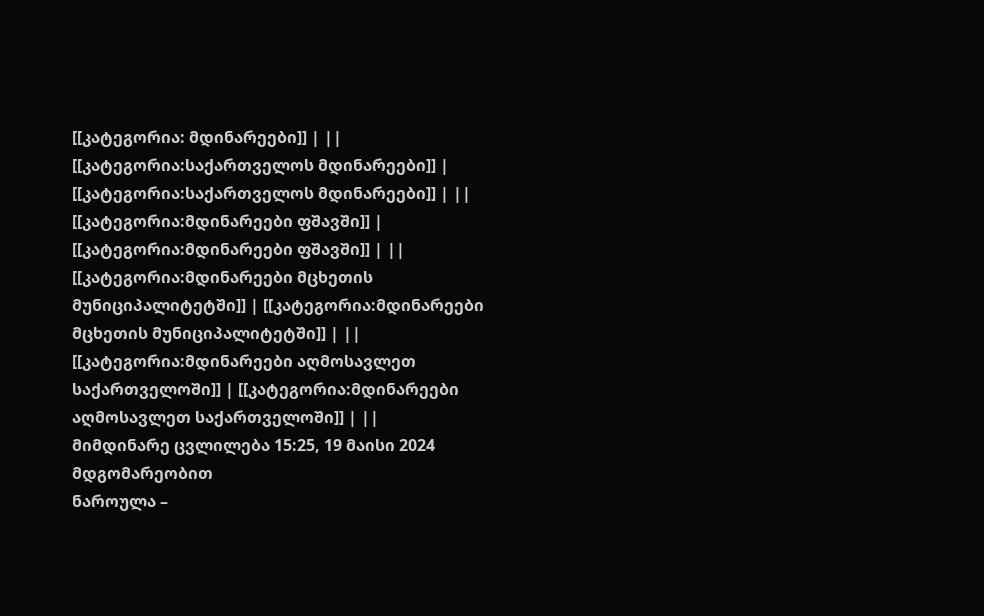[[კატეგორია: მდინარეები]] | ||
[[კატეგორია:საქართველოს მდინარეები]] | [[კატეგორია:საქართველოს მდინარეები]] | ||
[[კატეგორია:მდინარეები ფშავში]] | [[კატეგორია:მდინარეები ფშავში]] | ||
[[კატეგორია:მდინარეები მცხეთის მუნიციპალიტეტში]] | [[კატეგორია:მდინარეები მცხეთის მუნიციპალიტეტში]] | ||
[[კატეგორია:მდინარეები აღმოსავლეთ საქართველოში]] | [[კატეგორია:მდინარეები აღმოსავლეთ საქართველოში]] | ||
მიმდინარე ცვლილება 15:25, 19 მაისი 2024 მდგომარეობით
ნაროულა –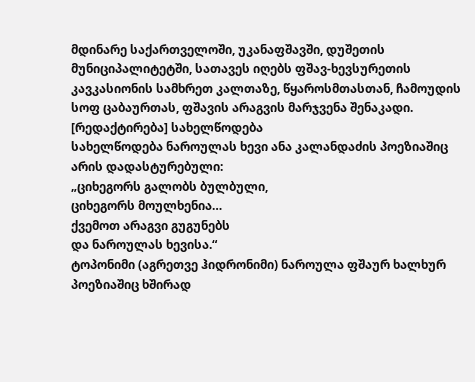მდინარე საქართველოში, უკანაფშავში, დუშეთის მუნიციპალიტეტში, სათავეს იღებს ფშავ-ხევსურეთის კავკასიონის სამხრეთ კალთაზე, წყაროსმთასთან, ჩამოუდის სოფ ცაბაურთას, ფშავის არაგვის მარჯვენა შენაკადი.
[რედაქტირება] სახელწოდება
სახელწოდება ნაროულას ხევი ანა კალანდაძის პოეზიაშიც არის დადასტურებული:
„ციხეგორს გალობს ბულბული,
ციხეგორს მოულხენია…
ქვემოთ არაგვი გუგუნებს
და ნაროულას ხევისა.“
ტოპონიმი (აგრეთვე ჰიდრონიმი) ნაროულა ფშაურ ხალხურ პოეზიაშიც ხშირად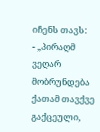იჩენს თავს:
- „პირაღმ ვეღარ მობრუნდება ქათამ თავქვე გაქცეული,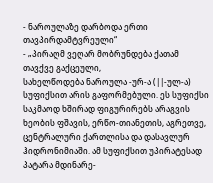- ნაროულაზე დარბოდა ერთი თავპირდამტვრეული“
- „პირაღმ ვეღარ მობრუნდება ქათამ თავქვე გაქცეული,
სახელწოდება ნაროულა -ურ-ა (||-ულ-ა) სუფიქსით არის გაფორმებული. ეს სუფიქსი საკმაოდ ხშირად ფიგურირებს არაგვის ხეობის ფშავის, ერწო-თიანეთის, აგრეთვე, ცენტრალური ქართლისა და დასავლურ ჰიდრონიმიაში. ამ სუფიქსით უპირატესად პატარა მდინარე-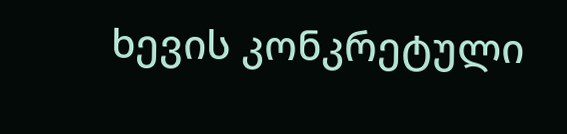ხევის კონკრეტული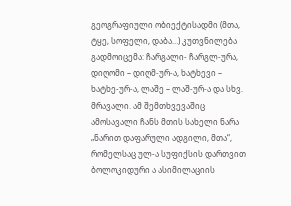გეოგრაფიული ობიექტისადმი (მთა, ტყე, სოფელი, დაბა…) კუთვნილება გადმოიცემა: ჩარგალი- ჩარგლ-ურა, დიღომი – დიღმ-ურ-ა, ხატხევი – ხატხე-ურ-ა, ლაშე – ლაშ-ურ-ა და სხვ. მრავალი. ამ შემთხვევაშიც ამოსავალი ჩანს მთის სახელი ნარა „ნარით დაფარული ადგილი, მთა“, რომელსაც ულ-ა სუფიქსის დართვით ბოლოკიდური ა ასიმილაციის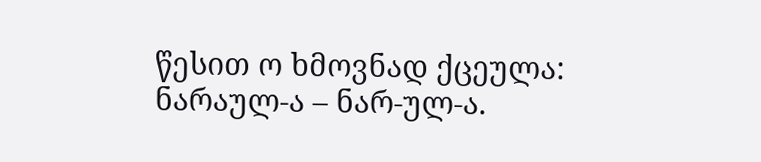წესით ო ხმოვნად ქცეულა: ნარაულ-ა – ნარ-ულ-ა.